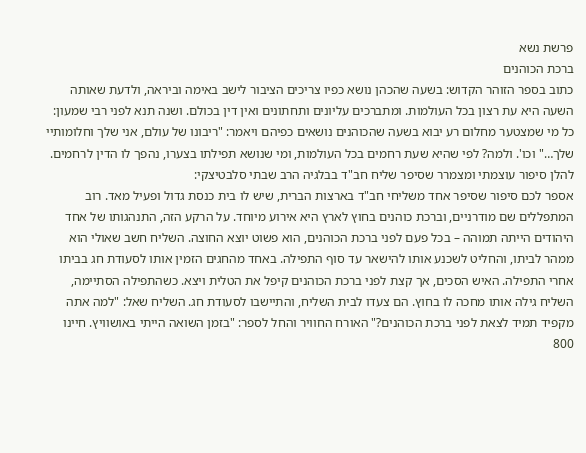פרשת נשא
ברכת הכוהנים
כתוב בספר הזוהר הקדוש: בשעה שהכהן נושא כפיו צריכים הציבור לישב באימה וביראה, ולדעת שאותה השעה היא עת רצון בכל העולמות. ומתברכים עליונים ותחתונים ואין דין בכולם. ושנה תנא לפני רבי שמעון: כל מי שמצטער מחלום רע יבוא בשעה שהכוהנים נושאים כפיהם ויאמר: "ריבונו של עולם, אני שלך וחלומותיי שלך…" וכו'. ולמה? לפי שהיא שעת רחמים בכל העולמות, ומי שנושא תפילתו בצערו, נהפך לו הדין לרחמים.
להלן סיפור עוצמתי ומצמרר שסיפר שליח חב"ד בבלגיה הרב שבתי סלבטיצקי:
אספר לכם סיפור שסיפר אחד משליחי חב"ד בארצות הברית, שיש לו בית כנסת גדול ופעיל מאד. רוב המתפללים שם מודרניים, וברכת כוהנים בחוץ לארץ היא אירוע מיוחד. על הרקע הזה, התנהגותו של אחד היהודים הייתה תמוהה – בכל פעם לפני ברכת הכוהנים, הוא פשוט יוצא החוצה. השליח חשב שאולי הוא ממהר לביתו, והחליט לשכנע אותו להישאר עד סוף התפילה. באחד מהחגים הזמין אותו לסעודת חג בביתו אחרי התפילה. האיש הסכים, אך קצת לפני ברכת הכוהנים קיפל את הטלית ויצא. כשהתפילה הסתיימה, השליח גילה אותו מחכה לו בחוץ. הם צעדו לבית השליח, והתיישבו לסעודת חג. השליח שאל: "למה אתה מקפיד תמיד לצאת לפני ברכת הכוהנים?" האורח החוויר והחל לספר: "בזמן השואה הייתי באושוויץ. חיינו 800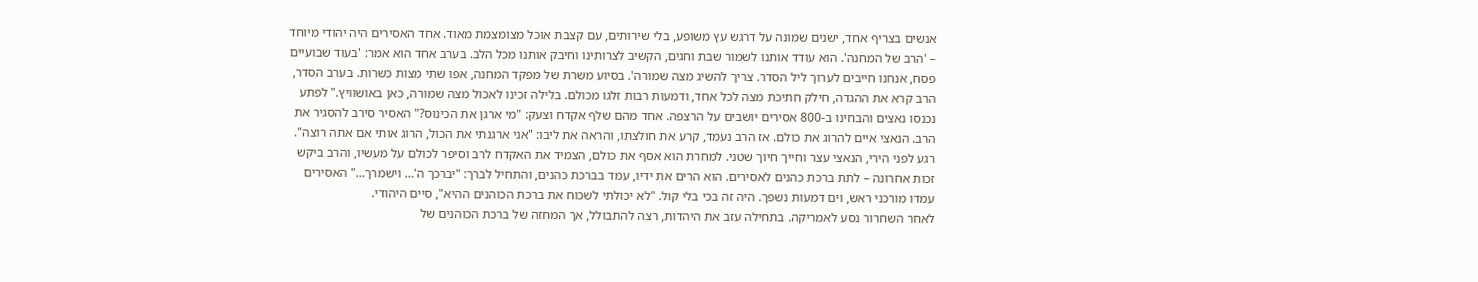אנשים בצריף אחד, ישנים שמונה על דרגש עץ משופע, בלי שירותים, עם קצבת אוכל מצומצמת מאוד. אחד האסירים היה יהודי מיוחד – 'הרב של המחנה'. הוא עודד אותנו לשמור שבת וחגים, הקשיב לצרותינו וחיבק אותנו מכל הלב. בערב אחד הוא אמר: 'בעוד שבועיים פסח, אנחנו חייבים לערוך ליל הסדר. צריך להשיג מצה שמורה'. בסיוע משרת של מפקד המחנה, אפו שתי מצות כשרות. בערב הסדר, הרב קרא את ההגדה, חילק חתיכת מצה לכל אחד, ודמעות רבות זלגו מכולם. בלילה זכינו לאכול מצה שמורה, כאן באושוויץ." לפתע נכנסו נאצים והבחינו ב-800 אסירים יושבים על הרצפה. אחד מהם שלף אקדח וצעק: "מי ארגן את הכינוס?" האסיר סירב להסגיר את הרב. הנאצי איים להרוג את כולם. אז הרב נעמד, קרע את חולצתו, והראה את ליבו: "אני ארגנתי את הכול, הרוג אותי אם אתה רוצה". רגע לפני הירי, הנאצי עצר וחייך חיוך שטני. למחרת הוא אסף את כולם, הצמיד את האקדח לרב וסיפר לכולם על מעשיו, והרב ביקש זכות אחרונה – לתת ברכת כהנים לאסירים. הוא הרים את ידיו, עמד בברכת כהנים, והתחיל לברך: "יברכך ה'… וישמרך…" האסירים עמדו מורכני ראש, וים דמעות נשפך. היה זה בכי בלי קול. "לא יכולתי לשכוח את ברכת הכוהנים ההיא", סיים היהודי.
לאחר השחרור נסע לאמריקה. בתחילה עזב את היהדות, רצה להתבולל, אך המחזה של ברכת הכוהנים של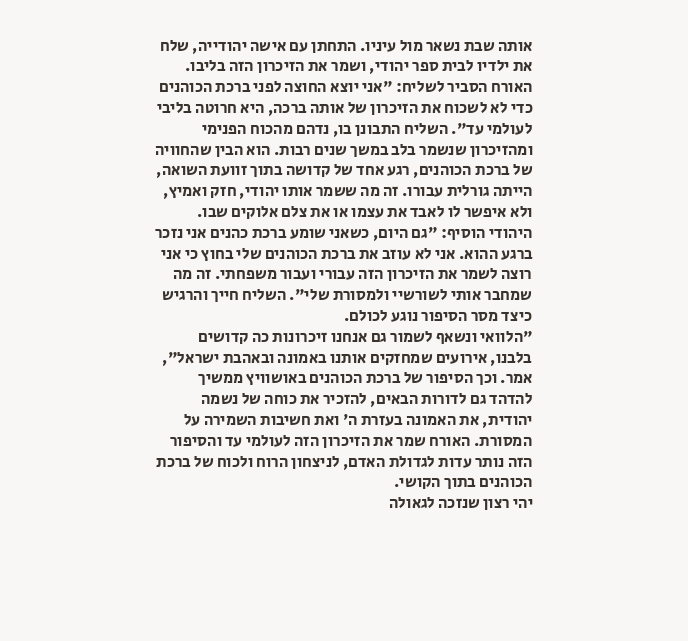אותה שבת נשאר מול עיניו. התחתן עם אישה יהודייה, שלח את ילדיו לבית ספר יהודי, ושמר את הזיכרון הזה בליבו. האורח הסביר לשליח: "אני יוצא החוצה לפני ברכת הכוהנים כדי לא לשכוח את הזיכרון של אותה ברכה, היא חרוטה בליבי לעולמי עד". השליח התבונן בו, נדהם מהכוח הפנימי ומהזיכרון שנשמר בלב במשך שנים רבות. הוא הבין שהחוויה של ברכת הכוהנים, רגע אחד של קדושה בתוך זוועת השואה, הייתה גורלית עבורו. זה מה ששמר אותו יהודי, חזק ואמיץ, ולא איפשר לו לאבד את עצמו או את צלם אלוקים שבו. היהודי הוסיף: "גם היום, כשאני שומע ברכת כהנים אני נזכר ברגע ההוא. אני לא עוזב את ברכת הכוהנים שלי בחוץ כי אני רוצה לשמר את הזיכרון הזה עבורי ועבור משפחתי. זה מה שמחבר אותי לשורשיי ולמסורת שלי". השליח חייך והרגיש כיצד מסר הסיפור נוגע לכולם.
"הלוואי ונשאף לשמור גם אנחנו זיכרונות כה קדושים בלבנו, אירועים שמחזקים אותנו באמונה ובאהבת ישראל", אמר. וכך הסיפור של ברכת הכוהנים באושוויץ ממשיך להדהד גם לדורות הבאים, להזכיר את כוחה של נשמה יהודית, את האמונה בעזרת ה' ואת חשיבות השמירה על המסורת. האורח שמר את הזיכרון הזה לעולמי עד והסיפור הזה נותר עדות לגדולת האדם, לניצחון הרוח ולכוח של ברכת הכוהנים בתוך הקושי.
יהי רצון שנזכה לגאולה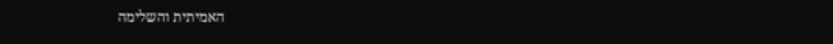האמיתית והשלימה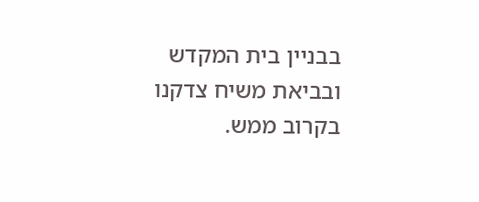בבניין בית המקדש ובביאת משיח צדקנו בקרוב ממש.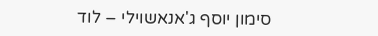סימון יוסף ג'אנאשוילי – לוד